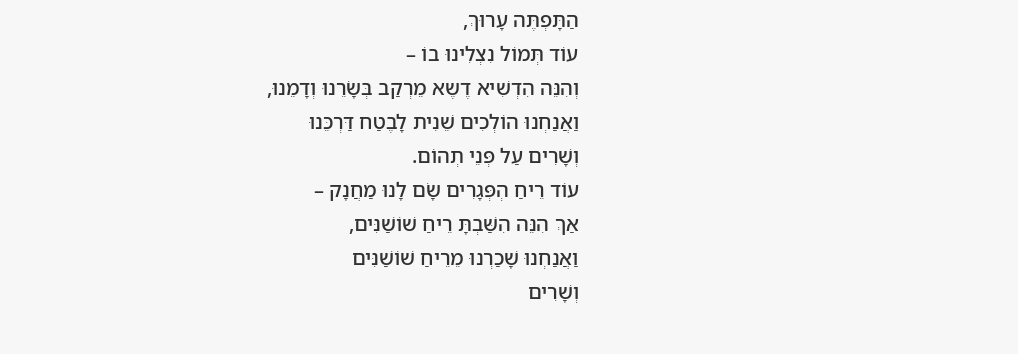הַתָּפְתֶּה עָרוּךְ,
עוֹד תְּמוֹל נִצְלִינוּ בוֹ –
וְהִנֵּה הִדְשִׁיא דֶשֶא מֵרְקַב בְּשָׂרֵנוּ וְדָמֵנוּ,
וַאֲנַחְנוּ הוֹלְכִים שֵׁנִית לָבֶטַח דַּרְכֵּנוּ
וְשָׁרִים עַל פְּנֵי תְהוֹם.
עוֹד רֵיחַ הְפְּגָרִים שָׂם לָנוּ מַחֲנָק –
אַךְ הִנֵּה הִשַּׁבְתָּ רֵיחַ שׁוֹשַׁנִּים,
וַאֲנַחְנוּ שָׁכַרְנוּ מֵרֵיחַ שׁוֹשַׁנִּים
וְשָׁרִים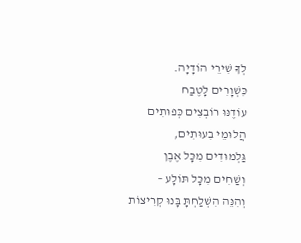לְךָ שִׁירֵי הוֹדָיָה.
כִּשְׁוָרִים לָטֶבַח
עוֹדֶנּוּ רוֹבְצִים כְּפוּתִים
הֲלוּמֵי בִעוּתִים,
גַּלְמוּדִים מִכָּל אֶבֶן
וְשַׁחִים מִכָּל תּוֹלָע –
וְהִנֵּה הִשְׁלַחְתָּ בָּנוּ קְרִיצוֹת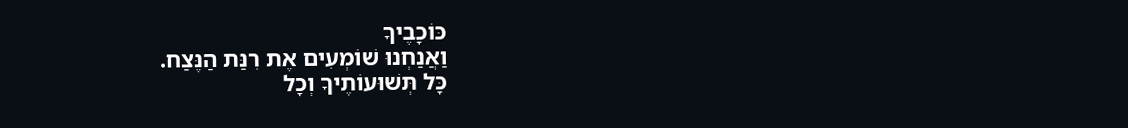כּוֹכָבֶיךָ
וַאֲנַחְנוּ שׁוֹמְעִים אֶת רִנַּת הַנֶּצַח.
כָּל תְּשׁוּעוֹתֶיךָ וְכָל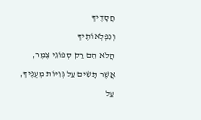חֲסָדֶיךָ
וְנִפְלְאוֹתֶיךָ
הֲלֹא הֵם רַק סְפוֹגֵי צֶמֶר,
אֲשֶׁר תָּשִׂים עַל גְּוִיּוֹת מְעֻנֶּיךָ,
עַל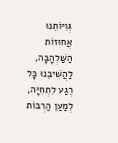גְּוִיּוֹתֵנוּ אֲחוּזוֹת הַשַּׁלְהָבָה,
לַהֲשִׁיבֵנוּ כָּל רֶגַע לִתְחִיָּה,
לְמַעַן הַרְבּוֹת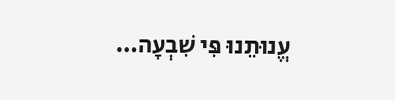עֱנוּתֵנוּ פִּי שִׁבְעָה…